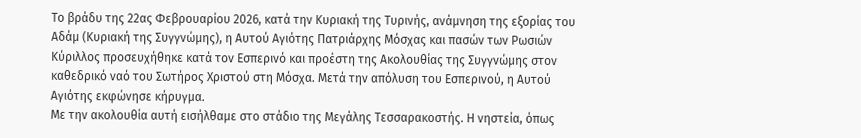Το βράδυ της 22ας Φεβρουαρίου 2026, κατά την Κυριακή της Τυρινής, ανάμνηση της εξορίας του Αδάμ (Κυριακή της Συγγνώμης), η Αυτού Αγιότης Πατριάρχης Μόσχας και πασών των Ρωσιών Κύριλλος προσευχήθηκε κατά τον Εσπερινό και προέστη της Ακολουθίας της Συγγνώμης στον καθεδρικό ναό του Σωτήρος Χριστού στη Μόσχα. Μετά την απόλυση του Εσπερινού, η Αυτού Αγιότης εκφώνησε κήρυγμα.
Με την ακολουθία αυτή εισήλθαμε στο στάδιο της Μεγάλης Τεσσαρακοστής. Η νηστεία, όπως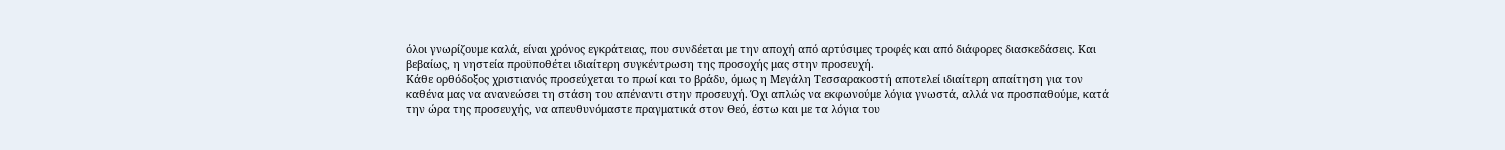όλοι γνωρίζουμε καλά, είναι χρόνος εγκράτειας, που συνδέεται με την αποχή από αρτύσιμες τροφές και από διάφορες διασκεδάσεις. Και βεβαίως, η νηστεία προϋποθέτει ιδιαίτερη συγκέντρωση της προσοχής μας στην προσευχή.
Κάθε ορθόδοξος χριστιανός προσεύχεται το πρωί και το βράδυ, όμως η Μεγάλη Τεσσαρακοστή αποτελεί ιδιαίτερη απαίτηση για τον καθένα μας να ανανεώσει τη στάση του απέναντι στην προσευχή. Όχι απλώς να εκφωνούμε λόγια γνωστά, αλλά να προσπαθούμε, κατά την ώρα της προσευχής, να απευθυνόμαστε πραγματικά στον Θεό, έστω και με τα λόγια του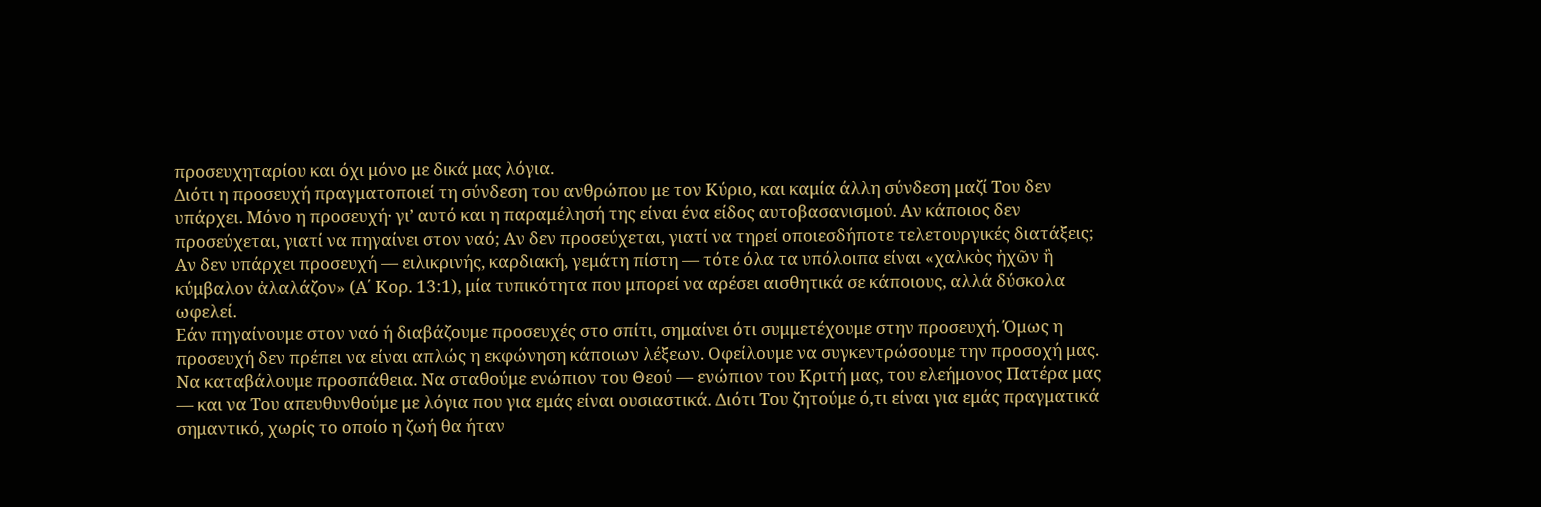προσευχηταρίου και όχι μόνο με δικά μας λόγια.
Διότι η προσευχή πραγματοποιεί τη σύνδεση του ανθρώπου με τον Κύριο, και καμία άλλη σύνδεση μαζί Του δεν υπάρχει. Μόνο η προσευχή· γι’ αυτό και η παραμέλησή της είναι ένα είδος αυτοβασανισμού. Αν κάποιος δεν προσεύχεται, γιατί να πηγαίνει στον ναό; Αν δεν προσεύχεται, γιατί να τηρεί οποιεσδήποτε τελετουργικές διατάξεις; Αν δεν υπάρχει προσευχή — ειλικρινής, καρδιακή, γεμάτη πίστη — τότε όλα τα υπόλοιπα είναι «χαλκὸς ἠχῶν ἢ κύμβαλον ἀλαλάζον» (Α΄ Κορ. 13:1), μία τυπικότητα που μπορεί να αρέσει αισθητικά σε κάποιους, αλλά δύσκολα ωφελεί.
Εάν πηγαίνουμε στον ναό ή διαβάζουμε προσευχές στο σπίτι, σημαίνει ότι συμμετέχουμε στην προσευχή. Όμως η προσευχή δεν πρέπει να είναι απλώς η εκφώνηση κάποιων λέξεων. Οφείλουμε να συγκεντρώσουμε την προσοχή μας. Να καταβάλουμε προσπάθεια. Να σταθούμε ενώπιον του Θεού — ενώπιον του Κριτή μας, του ελεήμονος Πατέρα μας — και να Του απευθυνθούμε με λόγια που για εμάς είναι ουσιαστικά. Διότι Του ζητούμε ό,τι είναι για εμάς πραγματικά σημαντικό, χωρίς το οποίο η ζωή θα ήταν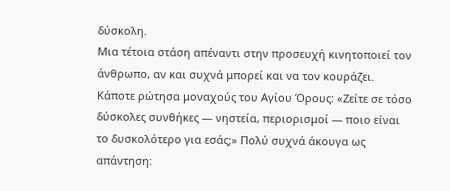δύσκολη.
Μια τέτοια στάση απέναντι στην προσευχή κινητοποιεί τον άνθρωπο, αν και συχνά μπορεί και να τον κουράζει. Κάποτε ρώτησα μοναχούς του Αγίου Όρους: «Ζείτε σε τόσο δύσκολες συνθήκες — νηστεία, περιορισμοί — ποιο είναι το δυσκολότερο για εσάς;» Πολύ συχνά άκουγα ως απάντηση: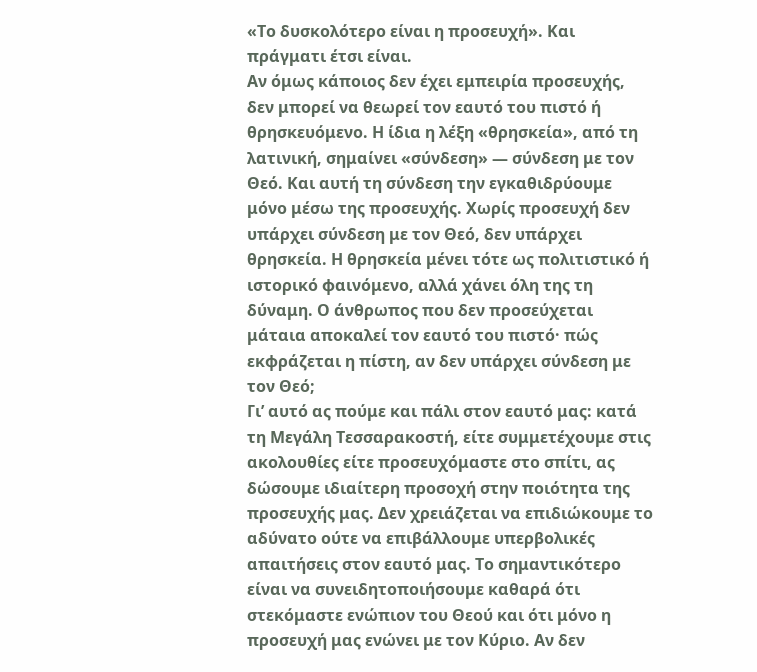«Το δυσκολότερο είναι η προσευχή». Και πράγματι έτσι είναι.
Αν όμως κάποιος δεν έχει εμπειρία προσευχής, δεν μπορεί να θεωρεί τον εαυτό του πιστό ή θρησκευόμενο. Η ίδια η λέξη «θρησκεία», από τη λατινική, σημαίνει «σύνδεση» — σύνδεση με τον Θεό. Και αυτή τη σύνδεση την εγκαθιδρύουμε μόνο μέσω της προσευχής. Χωρίς προσευχή δεν υπάρχει σύνδεση με τον Θεό, δεν υπάρχει θρησκεία. Η θρησκεία μένει τότε ως πολιτιστικό ή ιστορικό φαινόμενο, αλλά χάνει όλη της τη δύναμη. Ο άνθρωπος που δεν προσεύχεται μάταια αποκαλεί τον εαυτό του πιστό· πώς εκφράζεται η πίστη, αν δεν υπάρχει σύνδεση με τον Θεό;
Γι’ αυτό ας πούμε και πάλι στον εαυτό μας: κατά τη Μεγάλη Τεσσαρακοστή, είτε συμμετέχουμε στις ακολουθίες είτε προσευχόμαστε στο σπίτι, ας δώσουμε ιδιαίτερη προσοχή στην ποιότητα της προσευχής μας. Δεν χρειάζεται να επιδιώκουμε το αδύνατο ούτε να επιβάλλουμε υπερβολικές απαιτήσεις στον εαυτό μας. Το σημαντικότερο είναι να συνειδητοποιήσουμε καθαρά ότι στεκόμαστε ενώπιον του Θεού και ότι μόνο η προσευχή μας ενώνει με τον Κύριο. Αν δεν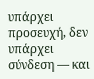υπάρχει προσευχή, δεν υπάρχει σύνδεση — και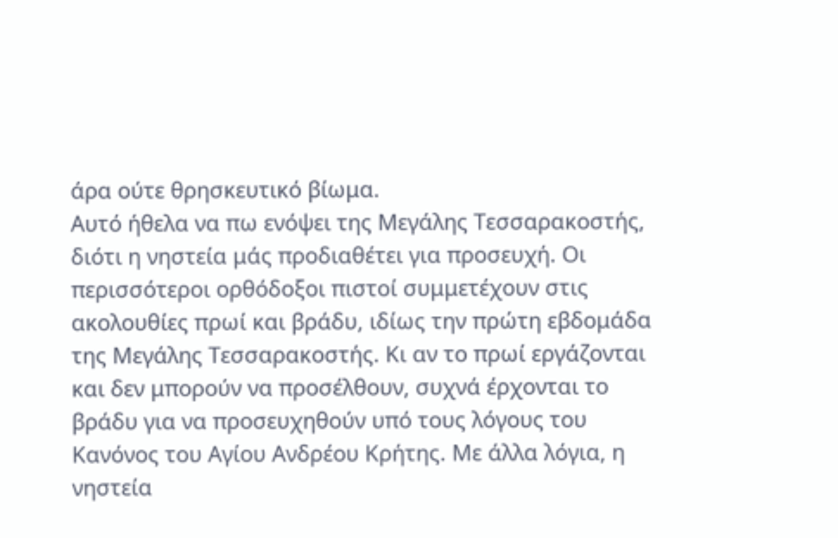άρα ούτε θρησκευτικό βίωμα.
Αυτό ήθελα να πω ενόψει της Μεγάλης Τεσσαρακοστής, διότι η νηστεία μάς προδιαθέτει για προσευχή. Οι περισσότεροι ορθόδοξοι πιστοί συμμετέχουν στις ακολουθίες πρωί και βράδυ, ιδίως την πρώτη εβδομάδα της Μεγάλης Τεσσαρακοστής. Κι αν το πρωί εργάζονται και δεν μπορούν να προσέλθουν, συχνά έρχονται το βράδυ για να προσευχηθούν υπό τους λόγους του Κανόνος του Αγίου Ανδρέου Κρήτης. Με άλλα λόγια, η νηστεία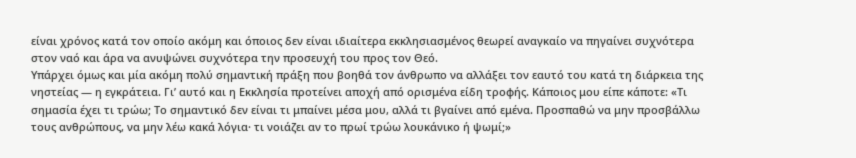είναι χρόνος κατά τον οποίο ακόμη και όποιος δεν είναι ιδιαίτερα εκκλησιασμένος θεωρεί αναγκαίο να πηγαίνει συχνότερα στον ναό και άρα να ανυψώνει συχνότερα την προσευχή του προς τον Θεό.
Υπάρχει όμως και μία ακόμη πολύ σημαντική πράξη που βοηθά τον άνθρωπο να αλλάξει τον εαυτό του κατά τη διάρκεια της νηστείας — η εγκράτεια. Γι’ αυτό και η Εκκλησία προτείνει αποχή από ορισμένα είδη τροφής. Κάποιος μου είπε κάποτε: «Τι σημασία έχει τι τρώω; Το σημαντικό δεν είναι τι μπαίνει μέσα μου, αλλά τι βγαίνει από εμένα. Προσπαθώ να μην προσβάλλω τους ανθρώπους, να μην λέω κακά λόγια· τι νοιάζει αν το πρωί τρώω λουκάνικο ή ψωμί;»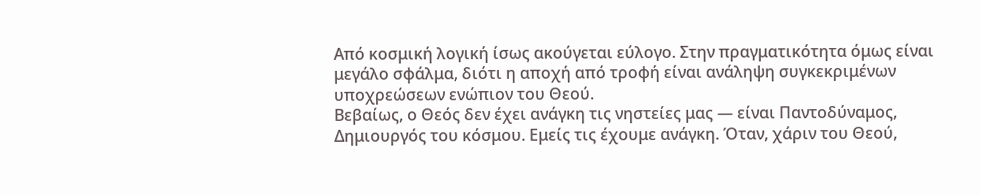Από κοσμική λογική ίσως ακούγεται εύλογο. Στην πραγματικότητα όμως είναι μεγάλο σφάλμα, διότι η αποχή από τροφή είναι ανάληψη συγκεκριμένων υποχρεώσεων ενώπιον του Θεού.
Βεβαίως, ο Θεός δεν έχει ανάγκη τις νηστείες μας — είναι Παντοδύναμος, Δημιουργός του κόσμου. Εμείς τις έχουμε ανάγκη. Όταν, χάριν του Θεού,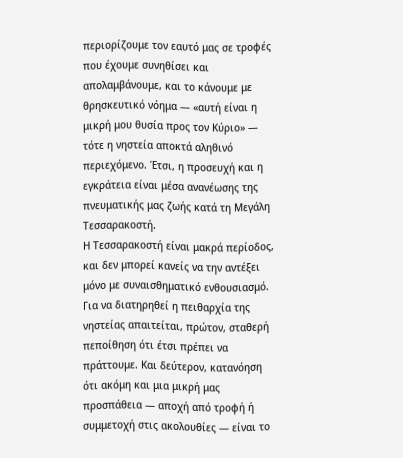περιορίζουμε τον εαυτό μας σε τροφές που έχουμε συνηθίσει και απολαμβάνουμε, και το κάνουμε με θρησκευτικό νόημα — «αυτή είναι η μικρή μου θυσία προς τον Κύριο» — τότε η νηστεία αποκτά αληθινό περιεχόμενο. Έτσι, η προσευχή και η εγκράτεια είναι μέσα ανανέωσης της πνευματικής μας ζωής κατά τη Μεγάλη Τεσσαρακοστή.
Η Τεσσαρακοστή είναι μακρά περίοδος, και δεν μπορεί κανείς να την αντέξει μόνο με συναισθηματικό ενθουσιασμό. Για να διατηρηθεί η πειθαρχία της νηστείας απαιτείται, πρώτον, σταθερή πεποίθηση ότι έτσι πρέπει να πράττουμε. Και δεύτερον, κατανόηση ότι ακόμη και μια μικρή μας προσπάθεια — αποχή από τροφή ή συμμετοχή στις ακολουθίες — είναι το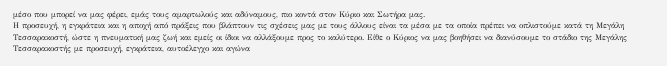μέσο που μπορεί να μας φέρει, εμάς τους αμαρτωλούς και αδύναμους, πιο κοντά στον Κύριο και Σωτήρα μας.
Η προσευχή, η εγκράτεια και η αποχή από πράξεις που βλάπτουν τις σχέσεις μας με τους άλλους είναι τα μέσα με τα οποία πρέπει να οπλιστούμε κατά τη Μεγάλη Τεσσαρακοστή, ώστε η πνευματική μας ζωή και εμείς οι ίδιοι να αλλάξουμε προς το καλύτερο. Είθε ο Κύριος να μας βοηθήσει να διανύσουμε το στάδιο της Μεγάλης Τεσσαρακοστής με προσευχή, εγκράτεια, αυτοέλεγχο και αγώνα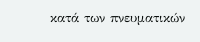κατά των πνευματικών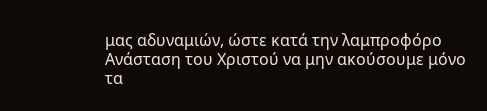μας αδυναμιών, ώστε κατά την λαμπροφόρο Ανάσταση του Χριστού να μην ακούσουμε μόνο τα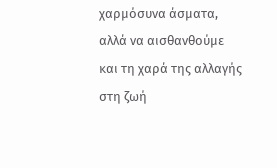χαρμόσυνα άσματα, αλλά να αισθανθούμε και τη χαρά της αλλαγής στη ζωή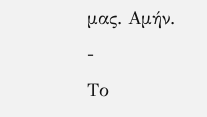μας. Αμήν.
-
Tο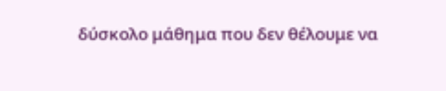δύσκολο μάθημα που δεν θέλουμε να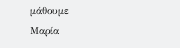μάθουμε
Μαρία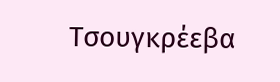Τσουγκρέεβα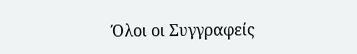Όλοι οι Συγγραφείς